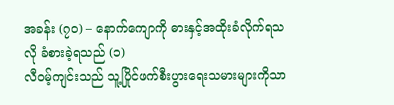အခန်း (၇၀) – နောက်ကျောကို ဓားနှင့်အထိုးခံလိုက်ရသလို ခံစားခဲ့ရသည် (၁)
လီဝမ့်ကျင်းသည် သူ့ပြိုင်ဖက်စီးပွားရေးသမားများကိုသာ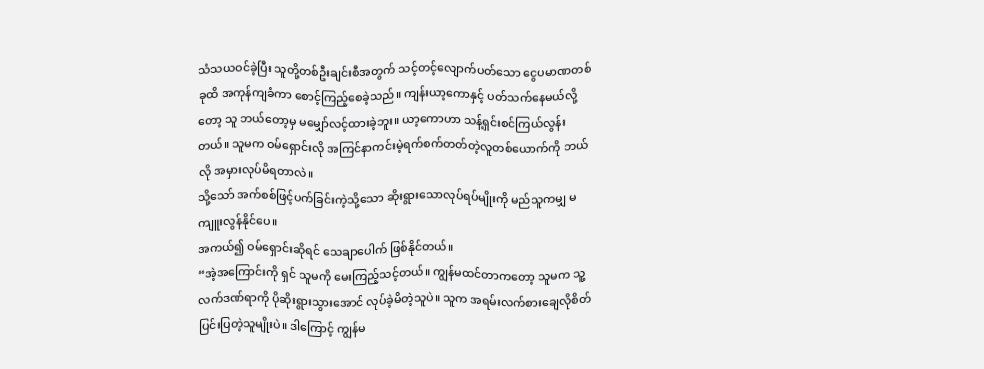သံသယဝင်ခဲ့ပြီး သူတို့တစ်ဦးချင်းစီအတွက် သင့်တင့်လျောက်ပတ်သော ငွေပမာဏတစ်ခုထိ အကုန်ကျခံကာ စောင့်ကြည့်စေခဲ့သည်။ ကျန်းယာ့ကောနှင့် ပတ်သက်နေမယ်လို့တော့ သူ ဘယ်တော့မှ မမျှော်လင့်ထားခဲ့ဘူး။ ယာ့ကောဟာ သန့်ရှင်းစင်ကြယ်လွန်းတယ်။ သူမက ဝမ်ရှောင်းလို အကြင်နာကင်းမဲ့ရက်စက်တတ်တဲ့လူတစ်ယောက်ကို ဘယ်လို အမှားလုပ်မိရတာလဲ။
သို့သော် အက်စစ်ဖြင့်ပက်ခြင်းကဲ့သို့သော ဆိုးရွားသောလုပ်ရပ်မျိုးကို မည်သူကမျှ မကျူးလွန်နိုင်ပေ။
အကယ်၍ ဝမ်ရှောင်းဆိုရင် သေချာပေါက် ဖြစ်နိုင်တယ်။
“အဲ့အကြောင်းကို ရှင် သူမကို မေးကြည့်သင့်တယ်။ ကျွန်မထင်တာကတော့ သူမက သူ့လက်ဒဏ်ရာကို ပိုဆိုးရွားသွားအောင် လုပ်ခဲ့မိတဲ့သူပဲ။ သူက အရမ်းလက်စားချေလိုစိတ်ပြင်းပြတဲ့သူမျိုးပဲ။ ဒါကြောင့် ကျွန်မ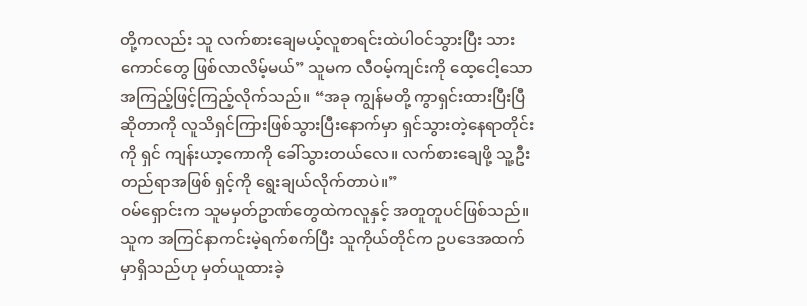တို့ကလည်း သူ လက်စားချေမယ့်လူစာရင်းထဲပါဝင်သွားပြီး သားကောင်တွေ ဖြစ်လာလိမ့်မယ်” သူမက လီဝမ့်ကျင်းကို ထေ့ငေါ့သောအကြည့်ဖြင့်ကြည့်လိုက်သည်။ “အခု ကျွန်မတို့ ကွာရှင်းထားပြီးပြီဆိုတာကို လူသိရှင်ကြားဖြစ်သွားပြီးနောက်မှာ ရှင်သွားတဲ့နေရာတိုင်းကို ရှင် ကျန်းယာ့ကောကို ခေါ်သွားတယ်လေ။ လက်စားချေဖို့ သူ့ဦးတည်ရာအဖြစ် ရှင့်ကို ရွေးချယ်လိုက်တာပဲ။”
ဝမ်ရှောင်းက သူမမှတ်ဥာဏ်တွေထဲကလူနှင့် အတူတူပင်ဖြစ်သည်။ သူက အကြင်နာကင်းမဲ့ရက်စက်ပြီး သူကိုယ်တိုင်က ဥပဒေအထက်မှာရှိသည်ဟု မှတ်ယူထားခဲ့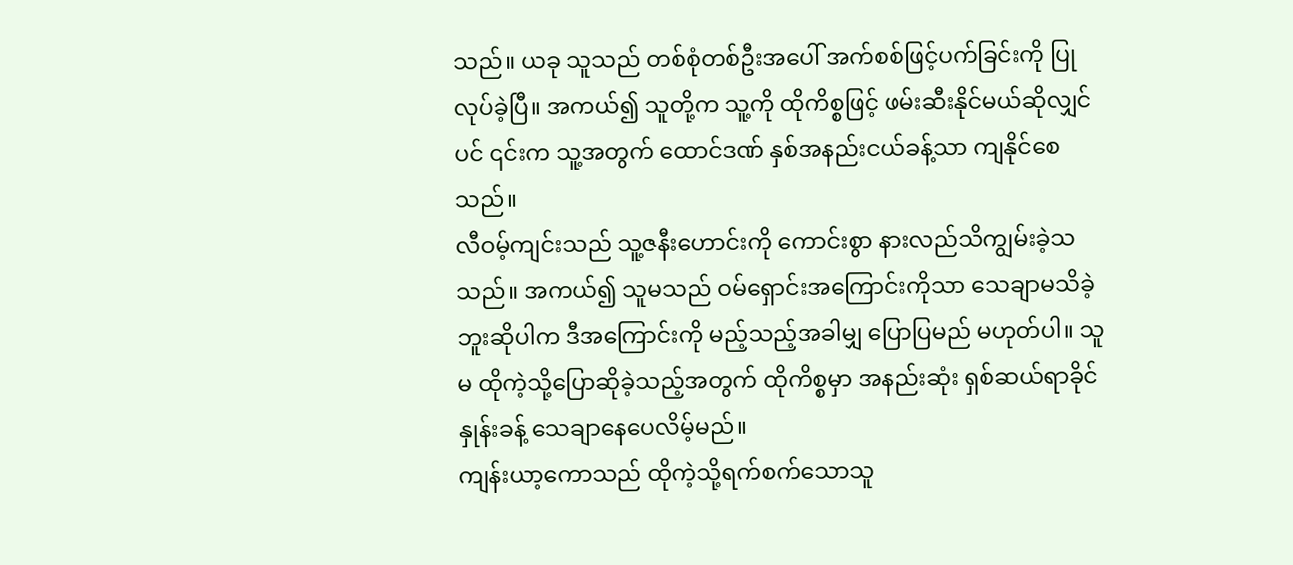သည်။ ယခု သူသည် တစ်စုံတစ်ဦးအပေါ် အက်စစ်ဖြင့်ပက်ခြင်းကို ပြုလုပ်ခဲ့ပြီ။ အကယ်၍ သူတို့က သူ့ကို ထိုကိစ္စဖြင့် ဖမ်းဆီးနိုင်မယ်ဆိုလျှင်ပင် ၎င်းက သူ့အတွက် ထောင်ဒဏ် နှစ်အနည်းငယ်ခန့်သာ ကျနိုင်စေသည်။
လီဝမ့်ကျင်းသည် သူ့ဇနီးဟောင်းကို ကောင်းစွာ နားလည်သိကျွမ်းခဲ့သသည်။ အကယ်၍ သူမသည် ဝမ်ရှောင်းအကြောင်းကိုသာ သေချာမသိခဲ့ဘူးဆိုပါက ဒီအကြောင်းကို မည့်သည့်အခါမျှ ပြောပြမည် မဟုတ်ပါ။ သူမ ထိုကဲ့သို့ပြောဆိုခဲ့သည့်အတွက် ထိုကိစ္စမှာ အနည်းဆုံး ရှစ်ဆယ်ရာခိုင်နှုန်းခန့် သေချာနေပေလိမ့်မည်။
ကျန်းယာ့ကောသည် ထိုကဲ့သို့ရက်စက်သောသူ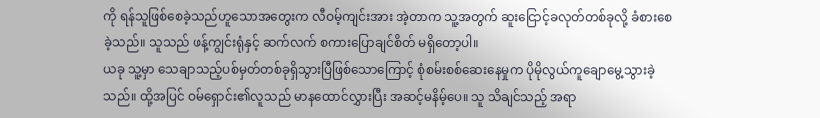ကို ရန်သူဖြစ်စေခဲ့သည်ဟူသောအတွေးက လီဝမ့်ကျင်းအား အဲ့တာက သူ့အတွက် ဆူးငြောင့်ခလုတ်တစ်ခုလို့ ခံစားစေခဲ့သည်။ သူသည် ဖန့်ကျွင်းရုံနှင့် ဆက်လက် စကားပြောချင်စိတ် မရှိတော့ပါ။
ယခု သူ့မှာ သေချာသည့်ပစ်မှတ်တစ်ခုရှိသွားပြီဖြစ်သောကြောင့် စုံစမ်းစစ်ဆေးနေမှုက ပိုမိုလွယ်ကူချောမွေ့သွားခဲ့သည်။ ထို့အပြင် ဝမ်ရှောင်း၏လူသည် မာနထောင်လွှားပြီး အဆင့်မနိမ့်ပေ။ သူ သိချင်သည့် အရာ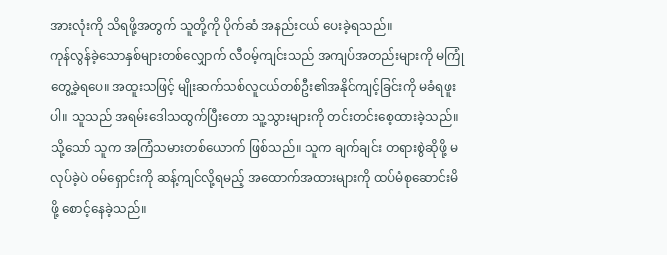အားလုံးကို သိရဖို့အတွက် သူတို့ကို ပိုက်ဆံ အနည်းငယ် ပေးခဲ့ရသည်။
ကုန်လွန်ခဲ့သောနှစ်များတစ်လျှောက် လီဝမ့်ကျင်းသည် အကျပ်အတည်းများကို မကြုံတွေ့ခဲ့ရပေ။ အထူးသဖြင့် မျိုးဆက်သစ်လူငယ်တစ်ဦး၏အနိုင်ကျင့်ခြင်းကို မခံရဖူးပါ။ သူသည် အရမ်းဒေါသထွက်ပြီးတော သူ့သွားများကို တင်းတင်းစေ့ထားခဲ့သည်။ သို့သော် သူက အကြံသမားတစ်ယောက် ဖြစ်သည်။ သူက ချက်ချင်း တရားစွဲဆိုဖို့ မလုပ်ခဲ့ပဲ ဝမ်ရှောင်းကို ဆန့်ကျင်လို့ရမည့် အထောက်အထားများကို ထပ်မံစုဆောင်းမိဖို့ စောင့်နေခဲ့သည်။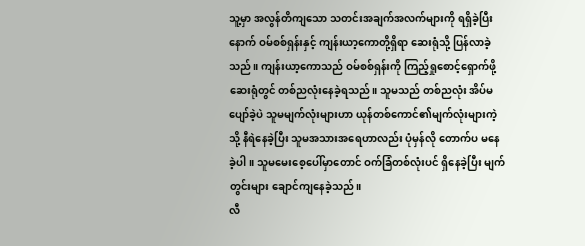သူ့မှာ အလွန်တိကျသော သတင်းအချက်အလက်များကို ရရှိခဲ့ပြီးနောက် ဝမ်စစ်ရှန်းနှင့် ကျန်းယာ့ကောတို့ရှိရာ ဆေးရုံသို့ ပြန်လာခဲ့သည်။ ကျန်းယာ့ကောသည် ဝမ်စစ်ရှန်းကို ကြည့်ရှုစောင့်ရှောက်ဖို့ ဆေးရုံတွင် တစ်ညလုံးနေခဲ့ရသည်။ သူမသည် တစ်ညလုံး အိပ်မပျော်ခဲ့ပဲ သူမမျက်လုံးများဟာ ယုန်တစ်ကောင်၏မျက်လုံးများကဲ့သို့ နီရဲနေခဲ့ပြီး သူမအသားအရေဟာလည်း ပုံမှန်လို တောက်ပ မနေခဲ့ပါ။ သူမမေးစေ့ပေါ်မှာတောင် ဝက်ခြံတစ်လုံးပင် ရှိနေခဲ့ပြီး မျက်တွင်းများ ချောင်ကျနေခဲ့သည်။
လီ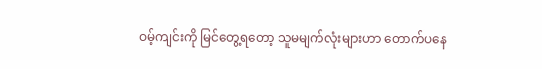ဝမ့်ကျင်းကို မြင်တွေ့ရတော့ သူမမျက်လုံးများဟာ တောက်ပနေ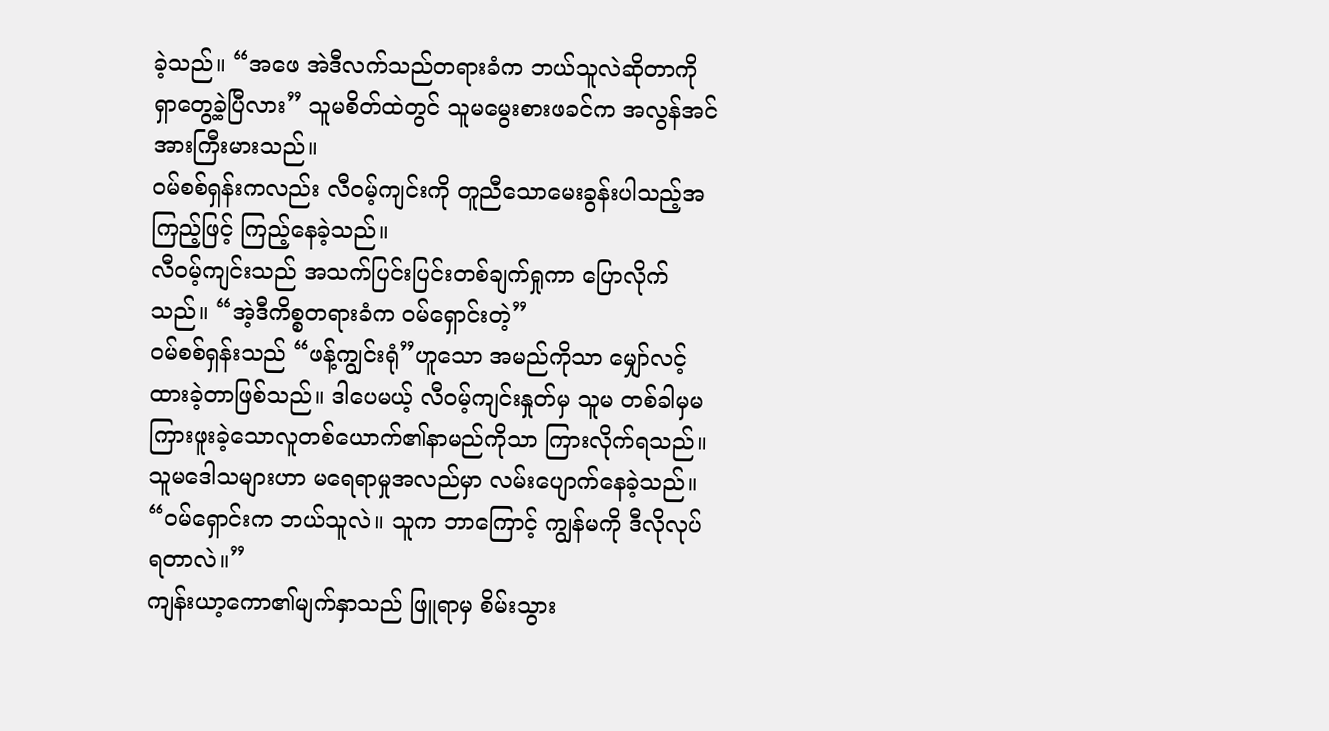ခဲ့သည်။ “အဖေ အဲဒီလက်သည်တရားခံက ဘယ်သူလဲဆိုတာကို ရှာတွေ့ခဲ့ပြီလား” သူမစိတ်ထဲတွင် သူမမွေးစားဖခင်က အလွန်အင်အားကြီးမားသည်။
ဝမ်စစ်ရှန်းကလည်း လီဝမ့်ကျင်းကို တူညီသောမေးခွန်းပါသည့်အကြည့်ဖြင့် ကြည့်နေခဲ့သည်။
လီဝမ့်ကျင်းသည် အသက်ပြင်းပြင်းတစ်ချက်ရှုကာ ပြောလိုက်သည်။ “အဲ့ဒီကိစ္စတရားခံက ဝမ်ရှောင်းတဲ့”
ဝမ်စစ်ရှန်းသည် “ဖန့်ကျွင်းရုံ”ဟူသော အမည်ကိုသာ မျှော်လင့်ထားခဲ့တာဖြစ်သည်။ ဒါပေမယ့် လီဝမ့်ကျင်းနှုတ်မှ သူမ တစ်ခါမှမကြားဖူးခဲ့သောလူတစ်ယောက်၏နာမည်ကိုသာ ကြားလိုက်ရသည်။ သူမဒေါသများဟာ မရေရာမှုအလည်မှာ လမ်းပျောက်နေခဲ့သည်။ “ဝမ်ရှောင်းက ဘယ်သူလဲ။ သူက ဘာကြောင့် ကျွန်မကို ဒီလိုလုပ်ရတာလဲ။”
ကျန်းယာ့ကော၏မျက်နှာသည် ဖြူရာမှ စိမ်းသွား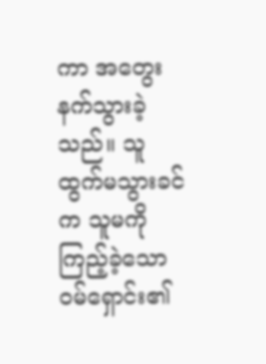ကာ အတွေးနက်သွားခဲ့သည်။ သူ ထွက်မသွားခင်က သူမကို ကြည့်ခဲ့သော ဝမ်ရှောင်း၏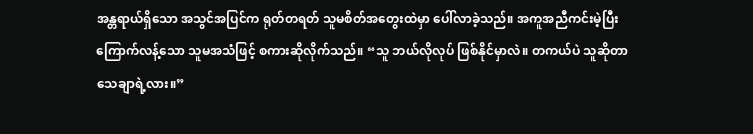အန္တရာယ်ရှိသော အသွင်အပြင်က ရုတ်တရတ် သူမစိတ်အတွေးထဲမှာ ပေါ်လာခဲ့သည်။ အကူအညီကင်းမဲ့ပြီး ကြောက်လန့်သော သူမအသံဖြင့် စကားဆိုလိုက်သည်။ “သူ ဘယ်လိုလုပ် ဖြစ်နိုင်မှာလဲ။ တကယ်ပဲ သူဆိုတာ သေချာရဲ့လား။”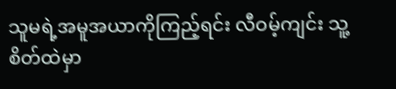သူမရဲ့အမူအယာကိုကြည့်ရင်း လီဝမ့်ကျင်း သူ့စိတ်ထဲမှာ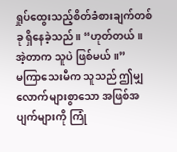ရှုပ်ထွေးသည့်စိတ်ခံစားချက်တစ်ခု ရှိနေခဲ့သည်။ “ဟုတ်တယ်။ အဲ့တာက သူပဲ ဖြစ်မယ်။”
မကြာသေးမီက သူသည် ဤမျှလောက်များစွာသော အဖြစ်အပျက်များကို ကြုံ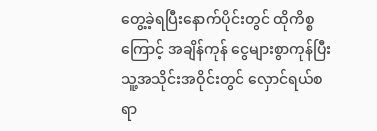တွေ့ခဲ့ရပြီးနောက်ပိုင်းတွင် ထိုကိစ္စကြောင့် အချိန်ကုန် ငွေများစွာကုန်ပြီး သူ့အသိုင်းအဝိုင်းတွင် လှောင်ရယ်စရာ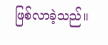ဖြစ်လာခဲ့သည်။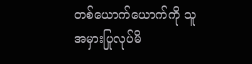တစ်ယောက်ယောက်ကို သူအမှားပြုလုပ်မိ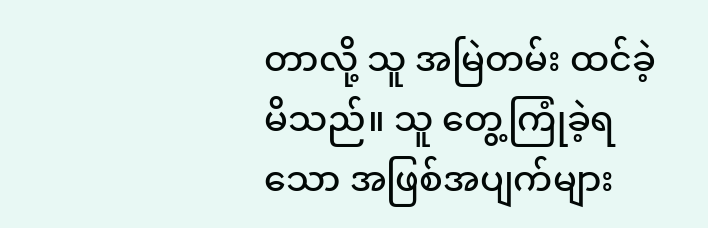တာလို့ သူ အမြဲတမ်း ထင်ခဲ့မိသည်။ သူ တွေ့ကြုံခဲ့ရသော အဖြစ်အပျက်များ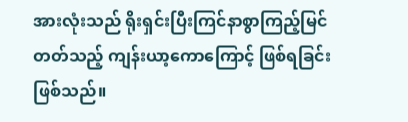အားလုံးသည် ရိုးရှင်းပြီးကြင်နာစွာကြည့်မြင်တတ်သည့် ကျန်းယာ့ကောကြောင့် ဖြစ်ရခြင်းဖြစ်သည်။